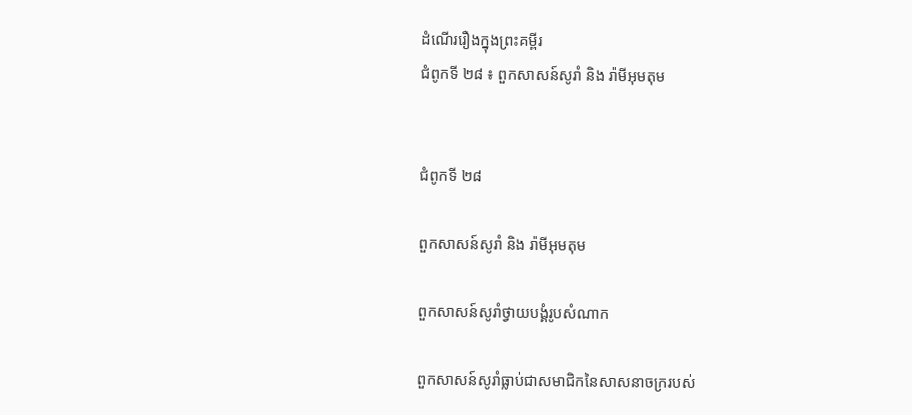ដំណើររឿងក្នុងព្រះគម្ពីរ
ជំពូកទី ២៨ ៖ ពួកសាសន៍សូរាំ និង រ៉ាមីអុមតុម


ជំពូកទី ២៨

ពួកសាសន៍សូរាំ និង រ៉ាមីអុមតុម

ពួកសាសន៍សូរាំថ្វាយបង្គំរូបសំណាក

ពួកសាសន៍សូរាំធ្លាប់ជាសមាជិកនៃសាសនាចក្ររបស់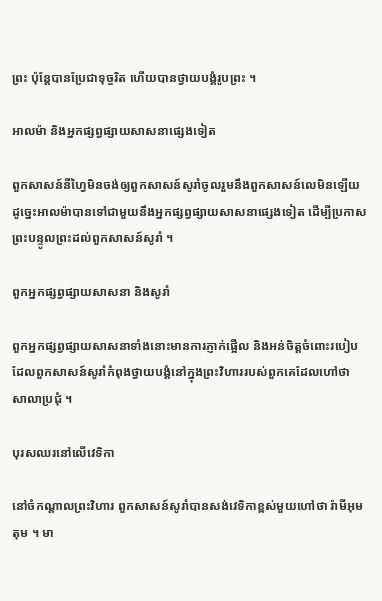ព្រះ ប៉ុន្តែបានប្រែជាទុច្ចរិត ហើយបានថ្វាយបង្គំរូបព្រះ ។

អាលម៉ា និងអ្នកផ្សព្វផ្សាយសាសនាផ្សេងទៀត

ពួកសាសន៍នីហ្វៃមិនចង់ឲ្យពួកសាសន៍សូរាំចូលរួមនឹងពួកសាសន៍លេមិនឡើយ ដូច្នេះអាលម៉ាបានទៅជាមួយនឹងអ្នកផ្សព្វផ្សាយសាសនាផ្សេងទៀត ដើម្បីប្រកាសព្រះបន្ទូលព្រះដល់ពួកសាសន៍សូរាំ ។

ពួកអ្នកផ្សព្វផ្សាយសាសនា និងសូរាំ

ពួកអ្នកផ្សព្វផ្សាយសាសនាទាំងនោះមានការភ្ញាក់ផ្អើល និងអន់ចិត្តចំពោះរបៀបដែលពួកសាសន៍សូរាំកំពុងថ្វាយបង្គំនៅក្នុងព្រះវិហាររបស់ពួកគេដែលហៅថា សាលាប្រជុំ ។

បុរសឈរនៅលើវេទិកា

នៅចំកណ្តាលព្រះវិហារ ពួកសាសន៍សូរាំបានសង់វេទិកាខ្ពស់មួយហៅថា រ៉ាមីអុមតុម ។ មា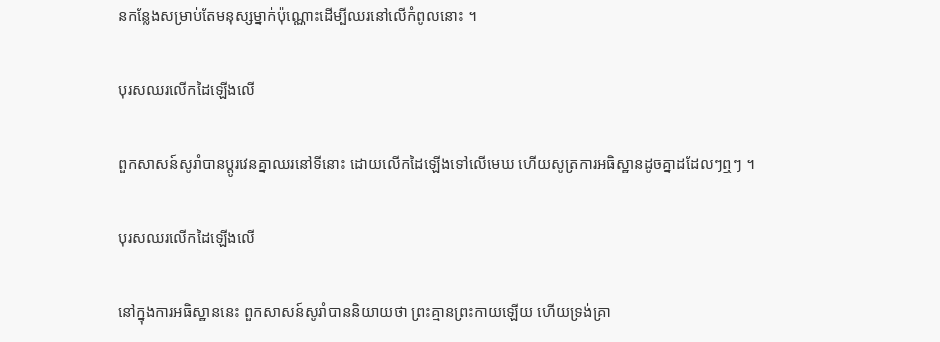នកន្លែងសម្រាប់តែមនុស្សម្នាក់ប៉ុណ្ណោះដើម្បីឈរនៅលើកំពូលនោះ ។

បុរសឈរលើកដៃឡើងលើ

ពួកសាសន៍សូរាំបានប្តូរវេនគ្នាឈរនៅទីនោះ ដោយលើកដៃឡើងទៅលើមេឃ ហើយសូត្រការអធិស្ឋានដូចគ្នាដដែលៗឮៗ ។

បុរសឈរលើកដៃឡើងលើ

នៅក្នុងការអធិស្ឋាននេះ ពួកសាសន៍សូរាំបាននិយាយថា ព្រះគ្មានព្រះកាយឡើយ ហើយទ្រង់គ្រា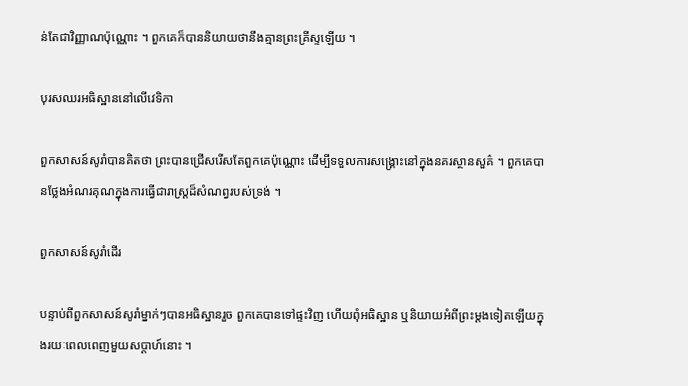ន់តែជាវិញ្ញាណប៉ុណ្ណោះ ។ ពួកគេក៏បាននិយាយថានឹងគ្មានព្រះគ្រីស្ទឡើយ ។

បុរសឈរអធិស្ឋាននៅលើវេទិកា

ពួកសាសន៍សូរាំបានគិតថា ព្រះបានជ្រើសរើសតែពួកគេប៉ុណ្ណោះ ដើម្បីទទួលការសង្គ្រោះនៅក្នុងនគរស្ថានសួគ៌ ។ ពួកគេបានថ្លែងអំណរគុណក្នុងការធ្វើជារាស្ត្រដ៏សំណព្វរបស់ទ្រង់ ។

ពួកសាសន៍សូរាំដើរ

បន្ទាប់ពីពួកសាសន៍សូរាំម្នាក់ៗបានអធិស្ឋានរួច ពួកគេបានទៅផ្ទះវិញ ហើយពុំអធិស្ឋាន ឬនិយាយអំពីព្រះម្តងទៀតឡើយក្នុងរយៈពេលពេញមួយសប្តាហ៍នោះ ។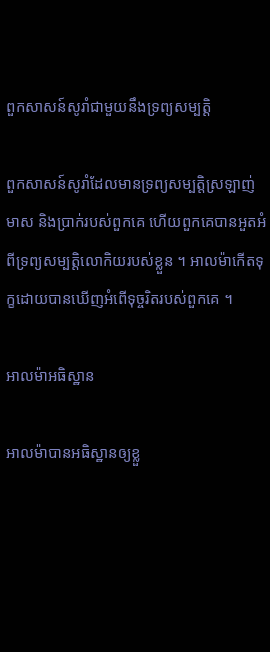ពួកសាសន៍សូរាំជាមួយនឹងទ្រព្យសម្បត្តិ

ពួកសាសន៍សូរាំដែលមានទ្រព្យសម្បត្តិស្រឡាញ់មាស និងប្រាក់របស់ពួកគេ ហើយពួកគេបានអួតអំពីទ្រព្យសម្បត្តិលោកិយរបស់ខ្លួន ។ អាលម៉ាកើតទុក្ខដោយបានឃើញអំពើទុច្ចរិតរបស់ពួកគេ ។

អាលម៉ាអធិស្ឋាន

អាលម៉ាបានអធិស្ឋានឲ្យខ្លួ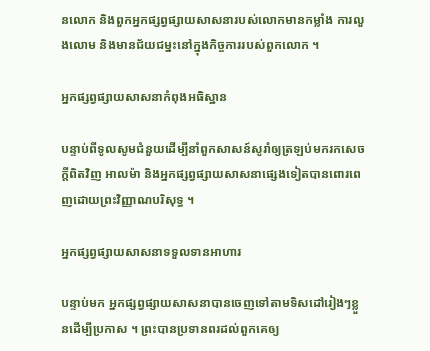នលោក និងពួកអ្នកផ្សព្វផ្សាយសាសនារបស់លោកមានកម្លាំង ការលួងលោម និងមានជ័យជម្នះនៅក្នុងកិច្ចការរបស់ពួកលោក ។

អ្នកផ្សព្វផ្សាយសាសនាកំពុងអធិស្ឋាន

បន្ទាប់ពីទូលសូមជំនួយដើម្បីនាំពួកសាសន៍សូរាំឲ្យត្រឡប់មករកសេចក្តីពិតវិញ អាលម៉ា និងអ្នកផ្សព្វផ្សាយសាសនាផ្សេងទៀតបានពោរពេញដោយព្រះវិញ្ញាណបរិសុទ្ធ ។

អ្នកផ្សព្វផ្សាយសាសនាទទួលទានអាហារ

បន្ទាប់មក អ្នកផ្សព្វផ្សាយសាសនាបានចេញទៅតាមទិសដៅរៀងៗខ្លួនដើម្បីប្រកាស ។ ព្រះបានប្រទានពរដល់ពួកគេឲ្យ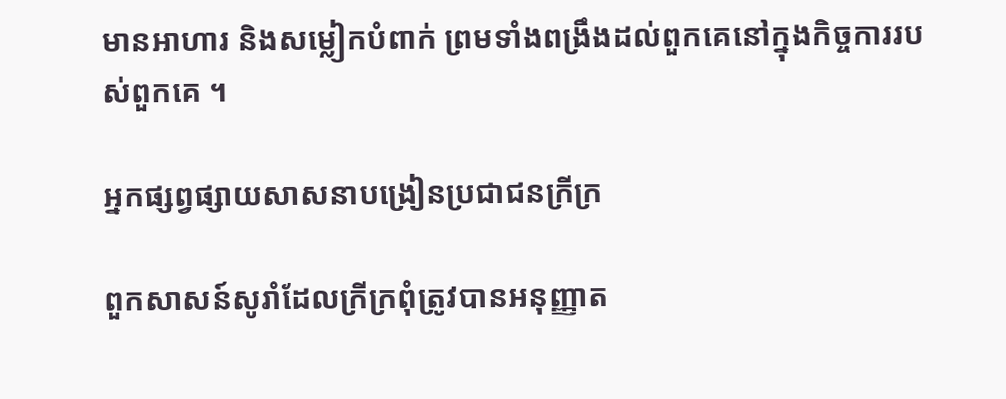មានអាហារ និងសម្លៀកបំពាក់ ព្រមទាំងពង្រឹងដល់ពួកគេនៅក្នុងកិច្ចការរបស់ពួកគេ ។

អ្នកផ្សព្វផ្សាយសាសនាបង្រៀនប្រជាជនក្រីក្រ

ពួកសាសន៍សូរាំដែលក្រីក្រពុំត្រូវបានអនុញ្ញាត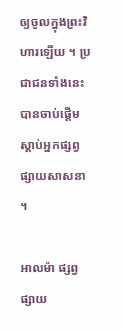ឲ្យចូលក្នុងព្រះវិហារឡើយ ។ ប្រជាជនទាំងនេះបានចាប់ផ្តើមស្តាប់អ្នកផ្សព្វផ្សាយសាសនា ។

អាលម៉ា ផ្សព្វផ្សាយ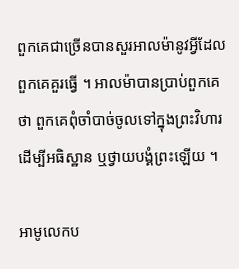ពួកគេជាច្រើនបានសួរអាលម៉ានូវអ្វីដែលពួកគេគួរធ្វើ ។ អាលម៉ាបានប្រាប់ពួកគេថា ពួកគេពុំចាំបាច់ចូលទៅក្នុងព្រះវិហារដើម្បីអធិស្ឋាន ឬថ្វាយបង្គំព្រះឡើយ ។

អាមូលេកប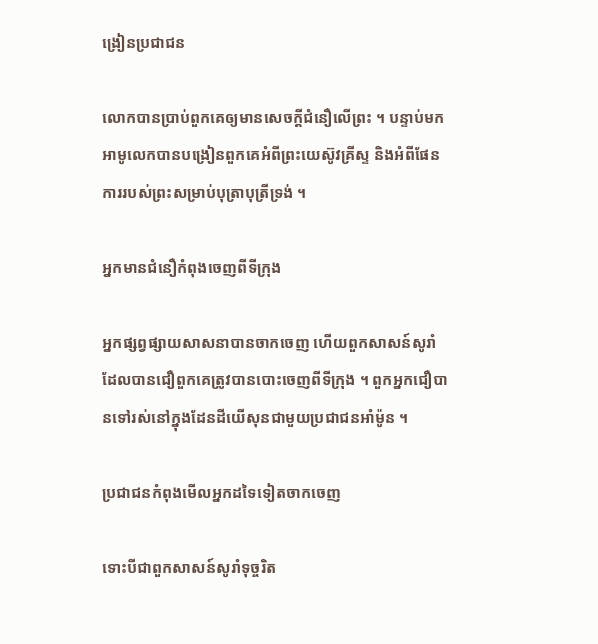ង្រៀនប្រជាជន

លោកបានប្រាប់ពួកគេឲ្យមានសេចក្តីជំនឿលើព្រះ ។ បន្ទាប់មក អាមូលេកបានបង្រៀនពួកគេអំពីព្រះយេស៊ូវគ្រីស្ទ និងអំពីផែនការរបស់ព្រះសម្រាប់បុត្រាបុត្រីទ្រង់ ។

អ្នកមានជំនឿកំពុងចេញពីទីក្រុង

អ្នកផ្សព្វផ្សាយសាសនាបានចាកចេញ ហើយពួកសាសន៍សូរាំដែលបានជឿពួកគេត្រូវបានបោះចេញពីទីក្រុង ។ ពួកអ្នកជឿបានទៅរស់នៅក្នុងដែនដីយើសុនជាមួយប្រជាជនអាំម៉ូន ។

ប្រជាជនកំពុងមើលអ្នកដទៃទៀតចាកចេញ

ទោះបីជាពួកសាសន៍សូរាំទុច្ចរិត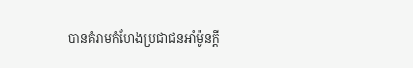បានគំរាមកំហែងប្រជាជនអាំម៉ូនក្តី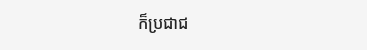ក៏ប្រជាជ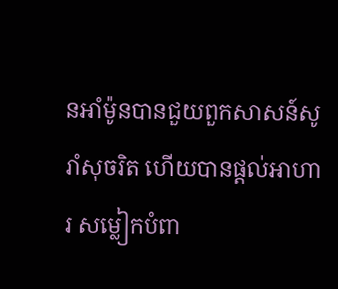នអាំម៉ូនបានជួយពួកសាសន៍សូរាំសុចរិត ហើយបានផ្តល់អាហារ សម្លៀកបំពា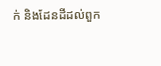ក់ និងដែនដីដល់ពួក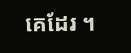គេដែរ ។